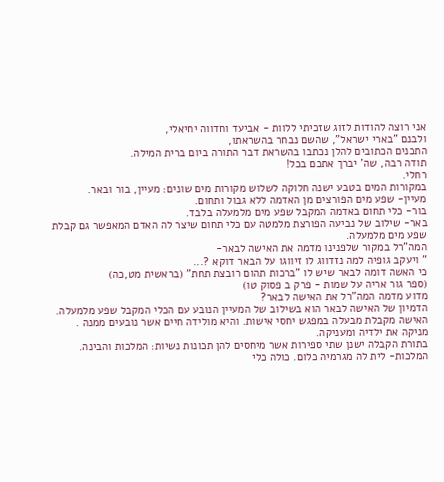אני רוצה להודות לזוג שזכיתי ללוות - אביעד וחדווה יחיאלי,
ולבנם "בארי ישראל", שהשם נבחר בהשראתו,
התכנים הכתובים להלן נכתבו בהשראת דבר התורה ביום ברית המילה.
תודה רבה, שה' יברך אתכם בכל!
רחלי.
במקורות המים בטבע ישנה חלוקה לשלוש מקורות מים שונים: מעיין, בור ובאר.
מעיין- שפע מים הפורצים מן האדמה ללא גבול ותחום.
בור- כלי תחום באדמה המקבל שפע מים מלמעלה בלבד.
באר- שילוב של נביעה הפורצת מלמטה עם כלי תחום שיצר לה האדם המאפשר גם קבלת שפע מים מלמעלה.
המה"רל במקור שלפנינו מדמה את האישה לבאר-
" ויעקב גופיה למה נזדווג לו זיווגו על הבאר דוקא ?...
כי האשה דומה לבאר שיש לו "ברכות תהום רובצת תחת" (בראשית מט,כה)
(ספר גור אריה על שמות - פרק ב פסוק טו)
מדוע מדמה המה"רל את האישה לבאר?
הדמיון של האישה לבאר הוא בשילוב של המעיין הנובע עם הכלי המקבל שפע מלמעלה. האישה מקבלת מבעלה במפגש יחסי אישות. והיא מולידה חיים אשר נובעים ממנה . מניקה את ילדיה ומעניקה.
בתורת הקבלה ישנן שתי ספירות אשר מיחסים להן תכונות נשיות: המלכות והבינה.
המלכות- לית לה מגרמיה כלום. כולה כלי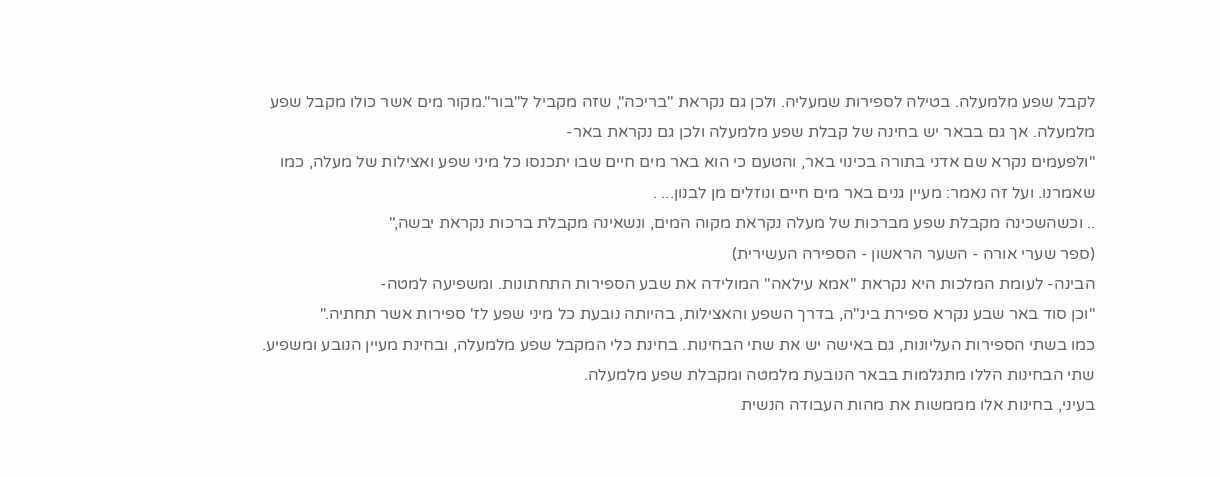לקבל שפע מלמעלה. בטילה לספירות שמעליה. ולכן גם נקראת "בריכה", שזה מקביל ל"בור".מקור מים אשר כולו מקבל שפע מלמעלה. אך גם בבאר יש בחינה של קבלת שפע מלמעלה ולכן גם נקראת באר-
"ולפעמים נקרא שם אדני בתורה בכינוי באר, והטעם כי הוא באר מים חיים שבו יתכנסו כל מיני שפע ואצילות של מעלה, כמו שאמרנו. ועל זה נאמר: מעיין גנים באר מים חיים ונוזלים מן לבנון... .
.. וכשהשכינה מקבלת שפע מברכות של מעלה נקראת מקוה המים, ונשאינה מקבלת ברכות נקראת יבשה,"
(ספר שערי אורה - השער הראשון - הספירה העשירית)
הבינה- לעומת המלכות היא נקראת "אמא עילאה" המולידה את שבע הספירות התחתונות. ומשפיעה למטה-
"וכן סוד באר שבע נקרא ספירת בינ"ה, בדרך השפע והאצילות, בהיותה נובעת כל מיני שפע לז' ספירות אשר תחתיה."
כמו בשתי הספירות העליונות, גם באישה יש את שתי הבחינות. בחינת כלי המקבל שפע מלמעלה, ובחינת מעיין הנובע ומשפיע.
שתי הבחינות הללו מתגלמות בבאר הנובעת מלמטה ומקבלת שפע מלמעלה.
בעיני, בחינות אלו מממשות את מהות העבודה הנשית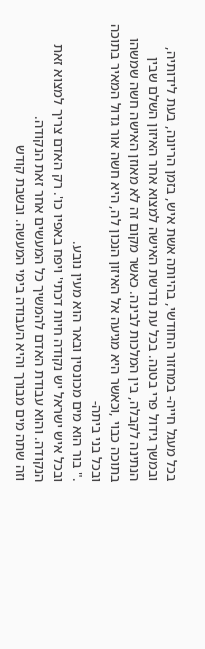בכל מעגל חייה- במחזור החודשי, בהיותה אשת איש, בזמן הריונה, בעת לידותיה, ובמשך גידול פרי בטנה. בכל עת נדרשת האישה למצוא אחר האיזון השלם שבין הנתינה לקבלה, בין המלכות לבינה. כאשר מקום זה לא מאוזן האישה חשה שמשהו בתוכה כבוי ,וכאשר היא מגיעה אל האיזון הנכון לה, היא חשה אור גדול המאיר בתוכה ובכל בני ביתה-
." בור הוא מים מכונסין ובאר הוא מעין נובע.
ובכל איש ישראל יש נקודה חיות דכתי' ויפח באפיו כו'. רק האדם צריך למצוא זאת הנקודה. והוא עבודת האדם להמשיך כל המעשים אחר זאת הנקודה.
וזה שתה מים מבורך והיא העבודה בימי המעשה. ובשבת קודש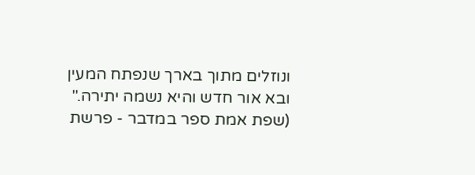ונוזלים מתוך בארך שנפתח המעין ובא אור חדש והיא נשמה יתירה."
(שפת אמת ספר במדבר - פרשת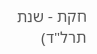חקת - שנת תרל"ד)